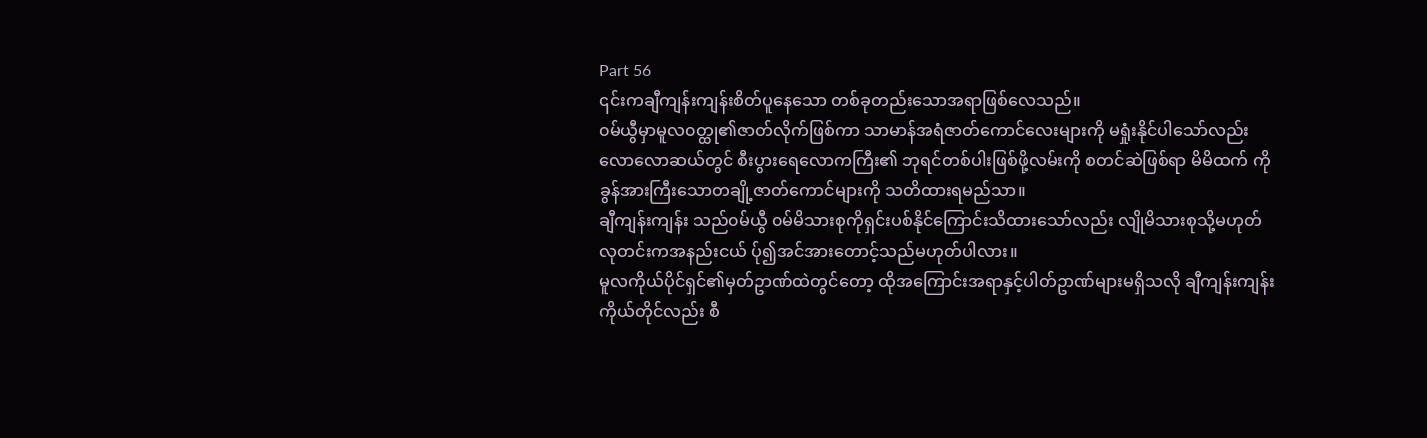Part 56
၎င်းကချီကျန်းကျန်းစိတ်ပူနေသော တစ်ခုတည်းသောအရာဖြစ်လေသည်။
၀မ်ယွီမှာမူလ၀တ္ထု၏ဇာတ်လိုက်ဖြစ်ကာ သာမာန်အရံဇာတ်ကောင်လေးများကို မရှုံးနိုင်ပါသော်လည်း
လောလောဆယ်တွင် စီးပွားရေလောကကြီး၏ ဘုရင်တစ်ပါးဖြစ်ဖို့လမ်းကို စတင်ဆဲဖြစ်ရာ မိမိထက် ကိုခွန်အားကြီးသောတချို့ဇာတ်ကောင်များကို သတိထားရမည်သာ။
ချီကျန်းကျန်း သည်၀မ်ယွီ ၀မ်မိသားစုကိုရှင်းပစ်နိုင်ကြောင်းသိထားသော်လည်း လျိုမိသားစုသို့မဟုတ် လုတင်းကအနည်းငယ် ပ်ု၍အင်အားတောင့်သည်မဟုတ်ပါလား။
မူလကိုယ်ပိုင်ရှင်၏မှတ်ဥာဏ်ထဲတွင်တော့ ထိုအကြောင်းအရာနှင့်ပါတ်ဥာဏ်များမရှိသလို ချီကျန်းကျန်းကိုယ်တိုင်လည်း စီ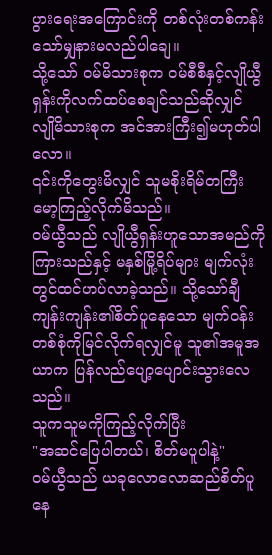ပွားရေးအကြောင်းကို တစ်လုံးတစ်ကန်းသော်မျှနားမလည်ပါချေ။
သို့သော် ၀မ်မိသားစုက ၀မ်စီစီနှင့်လျိုယွီရှန်းကိုလက်ထပ်စေချင်သည်ဆိုလျှင် လျိုမိသားစုက အင်အားကြီး၍မဟုတ်ပါလော။
၎င်းကိုတွေးမိလျှင် သူမစိုးရိမ်တကြီးမော့ကြည့်လိုက်မိသည်။
၀မ်ယွီသည် လျိုယွီရှန်းဟူသောအမည်ကိုကြားသည်နှင့် မနှစ်မြို့ရိပ်များ မျက်လုံးတွင်ထင်ဟပ်လာခဲ့သည်။ သို့သော်ချီကျန်းကျန်း၏စိတ်ပူနေသော မျက်၀န်းတစ်စုံကိုမြင်လိုက်ရလျှင်မူ သူ၏အမူအယာက ပြန်လည်ပျော့ပျောင်းသွားလေသည်။
သူကသူမကိုကြည့်လိုက်ပြီး
"အဆင်ပြေပါတယ်၊ စိတ်မပူပါနဲ့"
၀မ်ယွီသည် ယခုလောလောဆည်စိတ်ပူနေ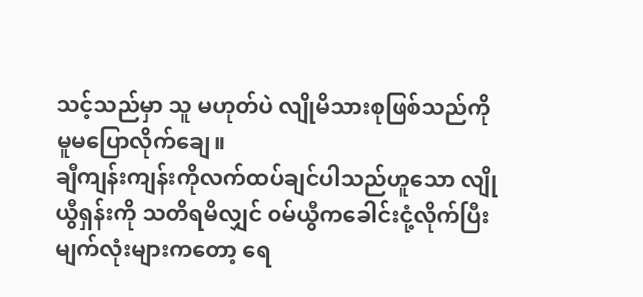သင့်သည်မှာ သူ မဟုတ်ပဲ လျိုမိသားစုဖြစ်သည်ကို မူမပြောလိုက်ချေ။
ချီကျန်းကျန်းကိုလက်ထပ်ချင်ပါသည်ဟူသော လျိုယွီရှန်းကို သတိရမိလျှင် ၀မ်ယွီကခေါင်းငုံ့လိုက်ပြီး မျက်လုံးများကတော့ ရေ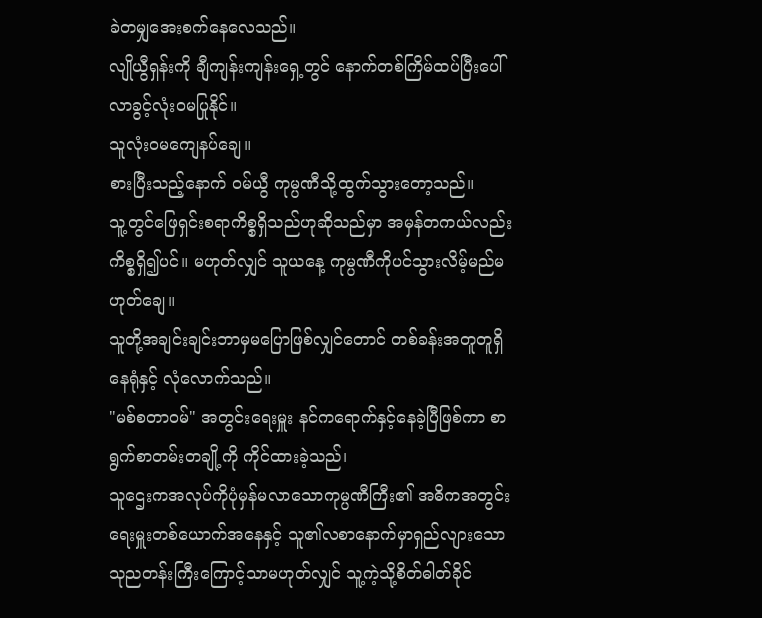ခဲတမျှအေးစက်နေလေသည်။
လျိုယွီရှန်းကို ချီကျန်းကျန်းရှေ့တွင် နောက်တစ်ကြိမ်ထပ်ပြီးပေါ်လာခွင့်လုံး၀မပြုနိုင်။
သူလုံး၀မကျေနပ်ချေ။
စားပြီးသည့်နောက် ၀မ်ယွီ ကုမ္ပဏီသို့ထွက်သွားတော့သည်။
သူ့တွင်ဖြေရှင်းစရာကိစ္စရှိသည်ဟုဆိုသည်မှာ အမှန်တကယ်လည်းကိစ္စရှိ၍ပင်။ မဟုတ်လျှင် သူယနေ့ ကုမ္ပဏီကိုပင်သွားလိမ့်မည်မဟုတ်ချေ။
သူတို့အချင်းချင်းဘာမှမပြောဖြစ်လျှင်တောင် တစ်ခန်းအတူတူရှိနေရုံနှင့် လုံလောက်သည်။
"မစ်စတာ၀မ်" အတွင်းရေးမှူး နင်ကရောက်နှင့်နေခဲ့ပြီဖြစ်ကာ စာရွက်စာတမ်းတချို့ကို ကိုင်ထားခဲ့သည်၊
သူဌေးကအလုပ်ကိုပုံမှန်မလာသောကုမ္ပဏီကြီး၏ အဓိကအတွင်းရေးမှူးတစ်ယောက်အနေနှင့် သူ၏လစာနောက်မှာရှည်လျားသောသုညတန်းကြီးကြောင့်သာမဟုတ်လျှင် သူ့ကဲ့သို့စိတ်ဓါတ်ခိုင်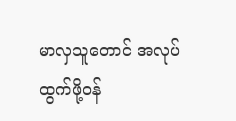မာလှသူတောင် အလုပ်ထွက်ဖို့၀န်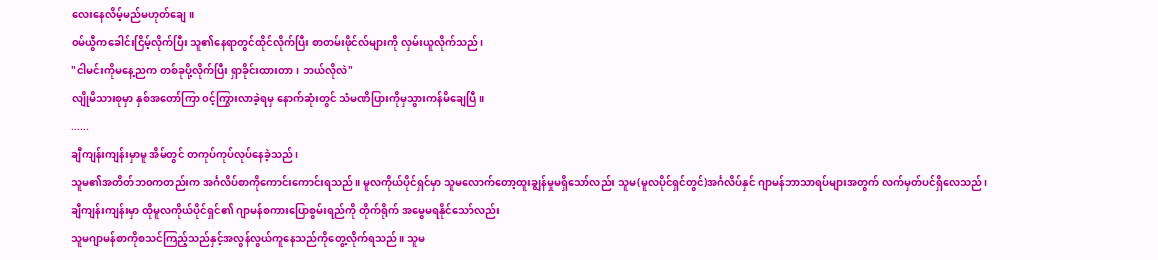လေးနေလိမ့်မည်မဟုတ်ချေ။
၀မ်ယွီကခေါင်းငြိမ့်လိုက်ပြီး သူ၏နေရာတွင်ထိုင်လိုက်ပြီး စာတမ်းဖိုင်လ်များကို လှမ်းယူလိုက်သည်၊
"ငါမင်းကိုမနေ့ညက တစ်ခုပို့လိုက်ပြီး ရှာခိုင်းထားတာ၊ ဘယ်လိုလဲ"
လျိုမိသားစုမှာ နှစ်အတော်ကြာ ၀င့်ကြွားလာခဲ့ရမှ နောက်ဆုံးတွင် သံမဏိပြားကိုမှသွားကန်မိချေပြီ။
......
ချီကျန်းကျန်းမှာမူ အိမ်တွင် တကုပ်ကုပ်လုပ်နေခဲ့သည်၊
သူမ၏အတိတ်ဘ၀ကတည်းက အင်္ဂလိပ်စာကိုကောင်းကောင်းရသည်။ မူလကိုယ်ပိုင်ရှင်မှာ သူမလောက်တော့ထူးချွန်မှုမရှိသော်လည်း သူမ(မူလပိုင်ရှင်တွင်)အင်္ဂလိပ်နှင် ဂျာမန်ဘာသာရပ်များအတွက် လက်မှတ်ပင်ရှိလေသည်၊
ချီကျန်းကျန်းမှာ ထိုမူလကိုယ်ပိုင်ရှင်၏ ဂျာမန်စကားပြောစွမ်းရည်ကို တိုက်ရိုက် အမွေမရနိုင်သော်လည်း
သူမဂျာမန်စာကိုစသင်ကြည့်သည်နှင့်အလွန်လွယ်ကူနေသည်ကိုတွေ့လိုက်ရသည်။ သူမ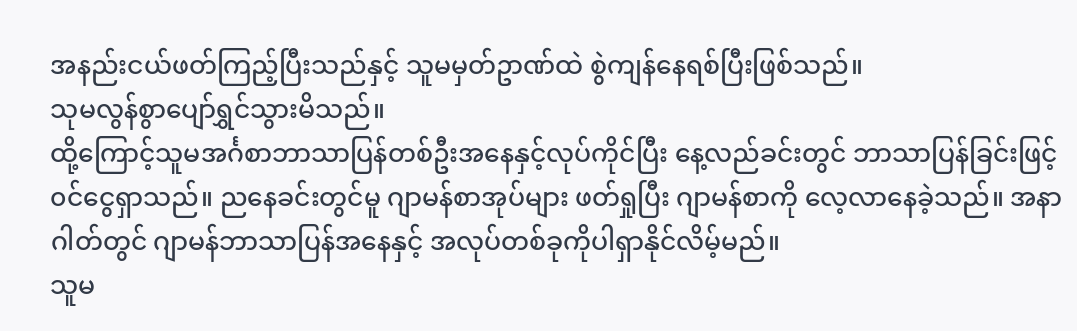အနည်းငယ်ဖတ်ကြည့်ပြီးသည်နှင့် သူမမှတ်ဥာဏ်ထဲ စွဲကျန်နေရစ်ပြီးဖြစ်သည်။
သုမလွန်စွာပျော်ရွှင်သွားမိသည်။
ထို့ကြောင့်သူမအင်္ဂစာဘာသာပြန်တစ်ဦးအနေနှင့်လုပ်ကိုင်ပြီး နေ့လည်ခင်းတွင် ဘာသာပြန်ခြင်းဖြင့် ၀င်ငွေရှာသည်။ ညနေခင်းတွင်မူ ဂျာမန်စာအုပ်များ ဖတ်ရှုပြီး ဂျာမန်စာကို လေ့လာနေခဲ့သည်။ အနာဂါတ်တွင် ဂျာမန်ဘာသာပြန်အနေနှင့် အလုပ်တစ်ခုကိုပါရှာနိုင်လိမ့်မည်။
သူမ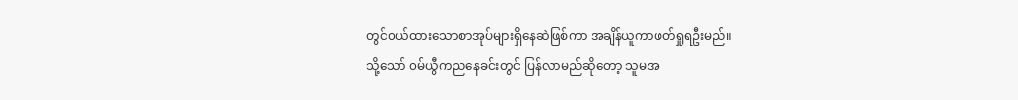တွင်၀ယ်ထားသောစာအုပ်များရှိနေဆဲဖြစ်ကာ အချိန်ယူကာဖတ်ရှုရဦးမည်။
သို့သော် ၀မ်ယွီကညနေခင်းတွင် ပြန်လာမည်ဆိုတော့ သူမအ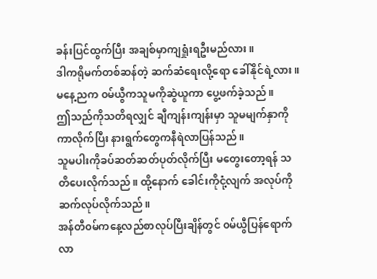ခန်းပြင်ထွက်ပြီး အချစ်မှာကျရှုံးရဦးမည်လား။
ဒါကရိုမက်တစ်ဆန်တဲ့ ဆက်ဆံရေးလို့ရော ခေါ်နိုင်ရဲ့လား။
မနေ့ညက ၀မ်ယွီကသူမကိုဆွဲယူကာ ပွေ့ဖက်ခဲ့သည်။
ဤသည်ကိုသတိရလျှင် ချီကျန်းကျန်းမှာ သူမမျက်နှာကိုကာလိုက်ပြီး နားရွက်တွေကနီရဲလာပြန်သည်။
သူမပါးကိုခပ်ဆတ်ဆတ်ပုတ်လိုက်ပြီး မတွေးတော့ရန် သတိပေးလိုက်သည်။ ထို့နောက် ခေါင်းကိုငုံ့လျက် အလုပ်ကို ဆက်လုပ်လိုက်သည်။
အန်တီ၀မ်ကနေ့လည်စာလုပ်ပြီးချိန်တွင် ၀မ်ယွီပြန်ရောက်လာ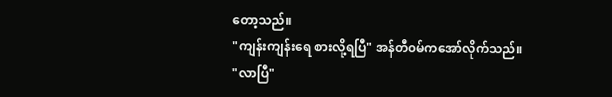တော့သည်။
"ကျန်းကျန်းရေ စားလို့ရပြီ" အန်တီ၀မ်ကအော်လိုက်သည်။
"လာပြီ"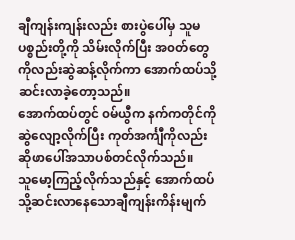ချီကျန်းကျန်းလည်း စားပွဲပေါ်မှ သူမပစ္စည်းတို့ကို သိမ်းလိုက်ပြီး အ၀တ်တွေကိုလည်းဆွဲဆန့်လိုက်ကာ အောက်ထပ်သို့ဆင်းလာခဲ့တော့သည်။
အောက်ထပ်တွင် ၀မ်ယွီက နက်ကတိုင်ကို ဆွဲလျော့လိုက်ပြီး ကုတ်အင်္ကျီကိုလည်းဆိုဖာပေါ်အသာပစ်တင်လိုက်သည်။
သူမော့ကြည့်လိုက်သည်နှင့် အောက်ထပ်သို့ဆင်းလာနေသောချီကျန်းကိန်းမျက်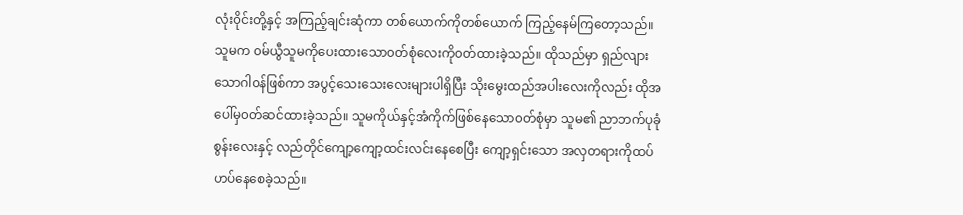လုံး၀ိုင်းတို့နှင့် အကြည့်ချင်းဆုံကာ တစ်ယောက်ကိုတစ်ယောက် ကြည့်နေမ်ကြတော့သည်။
သူမက ၀မ်ယွီသူမကိုပေးထားသော၀တ်စုံလေးကို၀တ်ထားခဲ့သည်။ ထိုသည်မှာ ရှည်လျားသောဂါ၀န်ဖြစ်ကာ အပွင့်သေးသေးလေးများပါရှိပြီး သိုးမွေးထည်အပါးလေးကိုလည်း ထိုအပေါ်မှ၀တ်ဆင်ထားခဲ့သည်။ သူမကိုယ်နှင့်အံကိုက်ဖြစ်နေသော၀တ်စုံမှာ သူမ၏ ညာဘက်ပုခုံစွန်းလေးနှင့် လည်တိုင်ကျော့ကျော့ထင်းလင်းနေစေပြီး ကျော့ရှင်းသော အလှတရားကိုထပ်ဟပ်နေစေခဲ့သည်။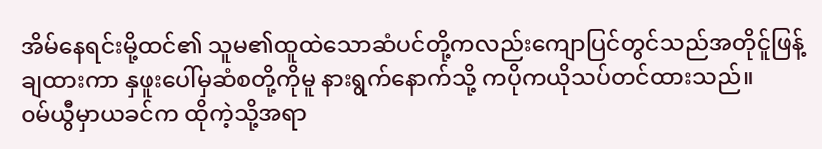အိမ်နေရင်းမို့ထင်၏ သူမ၏ထူထဲသောဆံပင်တို့ကလည်းကျောပြင်တွင်သည်အတိုင်ူဖြန့်ချထားကာ နှဖူးပေါ်မှဆံစတို့ကိုမူ နားရွက်နောက်သို့ ကပိုကယိုသပ်တင်ထားသည်။
၀မ်ယွီမှာယခင်က ထိုကဲ့သို့အရာ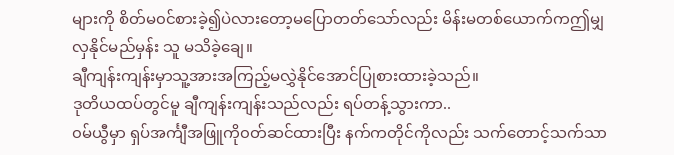များကို စိတ်မ၀င်စားခဲ့၍ပဲလားတော့မပြောတတ်သော်လည်း မိန်းမတစ်ယောက်ကဤမျှလှနိုင်မည်မှန်း သူ မသိခဲ့ချေ။
ချီကျန်းကျန်းမှာသူ့အားအကြည့်မလွှဲနိုင်အောင်ပြုစားထားခဲ့သည်။
ဒုတိယထပ်တွင်မူ ချီကျန်းကျန်းသည်လည်း ရပ်တန့်သွားကာ..
၀မ်ယွီမှာ ရှပ်အင်္ကျီအဖြူကို၀တ်ဆင်ထားပြီး နက်ကတိုင်ကိုလည်း သက်တောင့်သက်သာ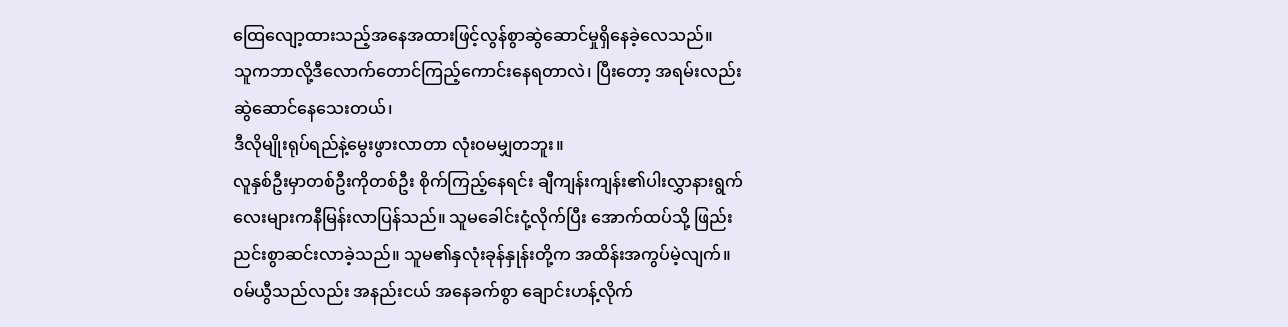ထြေလျော့ထားသည့်အနေအထားဖြင့်လွန်စွာဆွဲဆောင်မှုရှိနေခဲ့လေသည်။
သူကဘာလို့ဒီလောက်တောင်ကြည့်ကောင်းနေရတာလဲ၊ ပြီးတော့ အရမ်းလည်း ဆွဲဆောင်နေသေးတယ်၊
ဒီလိုမျိုးရုပ်ရည်နဲ့မွေးဖွားလာတာ လုံး၀မမျှတဘူး။
လူနှစ်ဦးမှာတစ်ဦးကိုတစ်ဦး စိုက်ကြည့်နေရင်း ချီကျန်းကျန်း၏ပါးလွှာနားရွက်လေးများကနီမြန်းလာပြန်သည်။ သူမခေါင်းငုံ့လိုက်ပြီး အောက်ထပ်သို့ ဖြည်းညင်းစွာဆင်းလာခဲ့သည်။ သူမ၏နှလုံးခုန်နှုန်းတို့က အထိန်းအကွပ်မဲ့လျက်။
၀မ်ယွီသည်လည်း အနည်းငယ် အနေခက်စွာ ချောင်းဟန့်လိုက်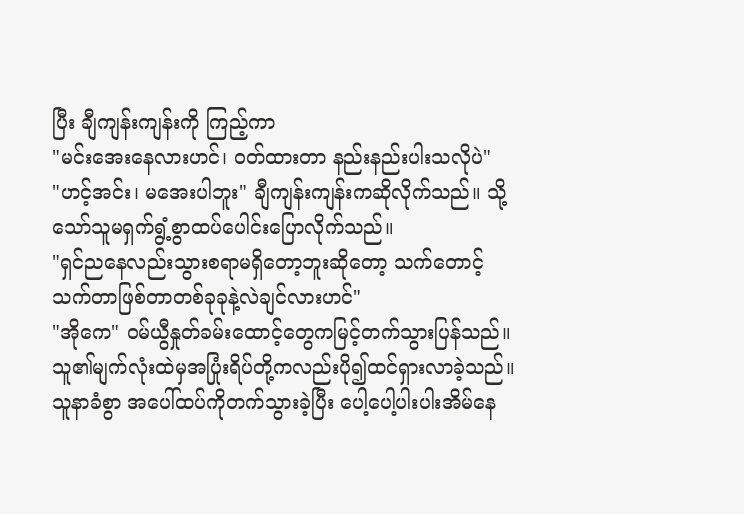ပြီး ချီကျန်းကျန်းကို ကြည့်ကာ
"မင်းအေးနေလားဟင်၊ ၀တ်ထားတာ နည်းနည်းပါးသလိုပဲ"
"ဟင့်အင်း၊ မအေးပါဘူး" ချီကျန်းကျန်းကဆိုလိုက်သည်။ သို့သော်သူမရှက်ရွံ့စွာထပ်ပေါင်းပြောလိုက်သည်။
"ရှင်ညနေလည်းသွားစရာမရှိတော့ဘူးဆိုတော့ သက်တောင့်သက်တာဖြစ်တာတစ်ခုခုနဲ့လဲချင်လားဟင်"
"အိုကေ" ၀မ်ယွီနှုတ်ခမ်းထောင့်တွေကမြင့်တက်သွားပြန်သည်။သူ၏မျက်လုံးထဲမှအပြုံးရိပ်တို့ကလည်းပို၍ထင်ရှားလာခဲ့သည်။
သူနာခံစွာ အပေါ်ထပ်ကိုတက်သွားခဲ့ပြီး ပေါ့ပေါ့ပါးပါးအိမ်နေ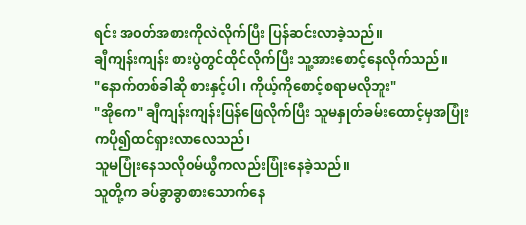ရင်း အ၀တ်အစားကိုလဲလိုက်ပြီး ပြန်ဆင်းလာခဲ့သည်။
ချီကျန်းကျန်း စားပွဲတွင်ထိုင်လိုက်ပြီး သူ့အားစောင့်နေလိုက်သည်။
"နောက်တစ်ခါဆို စားနှင့်ပါ၊ ကိုယ့်ကိုစောင့်စရာမလိုဘူး"
"အိုကေ" ချီကျန်းကျန်းပြန်ဖြေလိုက်ပြီး သူမနှုတ်ခမ်းထောင့်မှအပြုံးကပို၍ထင်ရှားလာလေသည်၊
သူမပြုံးနေသလို၀မ်ယွီကလည်းပြုံးနေခဲ့သည်။
သူတို့က ခပ်ခွာခွာစားသောက်နေ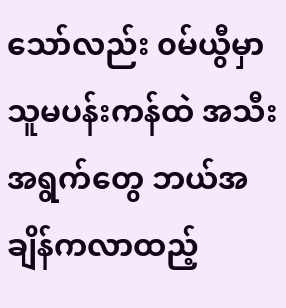သော်လည်း ၀မ်ယွီမှာသူမပန်းကန်ထဲ အသီးအရွက်တွေ ဘယ်အချိန်ကလာထည့်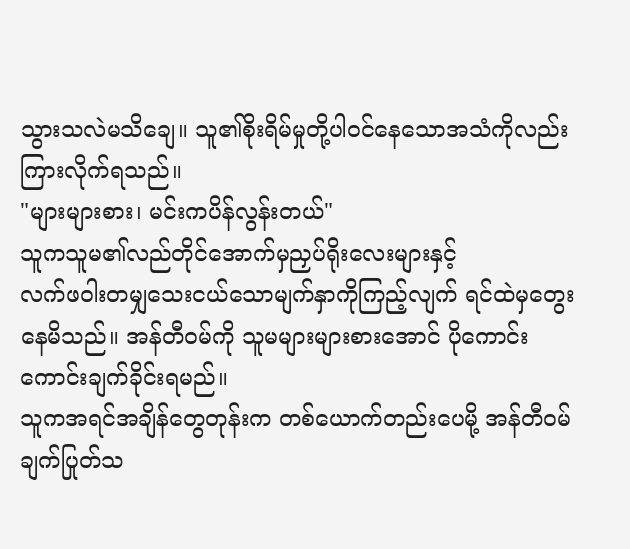သွားသလဲမသိချေ။ သူ၏စိုးရိမ်မှုတို့ပါ၀င်နေသောအသံကိုလည်းကြားလိုက်ရသည်။
"များများစား၊ မင်းကပိန်လွန်းတယ်"
သူကသူမ၏လည်တိုင်အောက်မှညှပ်ရိုးလေးများနှင့်
လက်ဖ၀ါးတမျှသေးငယ်သောမျက်နှာကိုကြည့်လျက် ရင်ထဲမှတွေးနေမိသည်။ အန်တီ၀မ်ကို သူမများများစားအောင် ပိုကောင်းကောင်းချက်ခိုင်းရမည်။
သူကအရင်အချိန်တွေတုန်းက တစ်ယောက်တည်းပေမို့ အန်တီ၀မ်ချက်ပြုတ်သ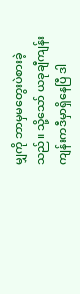မျှကို ဘာမှမတွေးပဲစားခဲ့သည်။ သို့သော် ယခုချီကျန်းကျန်းကဒီမှာရှိနေပြီ ဒါ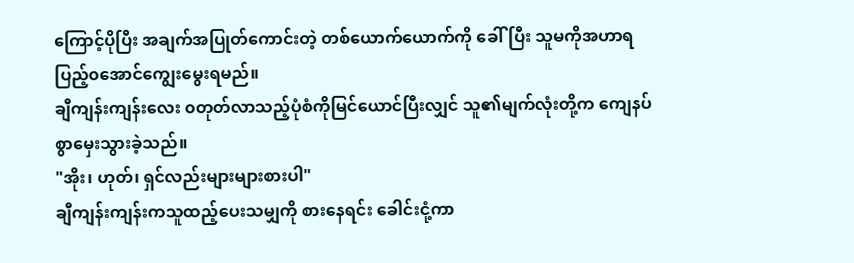ကြောင့်ပိုပြီး အချက်အပြုတ်ကောင်းတဲ့ တစ်ယောက်ယောက်ကို ခေါ်ပြီး သူမကိုအဟာရပြည့်၀အောင်ကျွေးမွေးရမည်။
ချီကျန်းကျန်းလေး ၀တုတ်လာသည့်ပုံစံကိုမြင်ယောင်ပြီးလျှင် သူ၏မျက်လုံးတို့က ကျေနပ်စွာမှေးသွားခဲ့သည်။
"အိုး၊ ဟုတ်၊ ရှင်လည်းများများစားပါ"
ချီကျန်းကျန်းကသူထည့်ပေးသမျှကို စားနေရင်း ခေါင်းငုံ့ကာ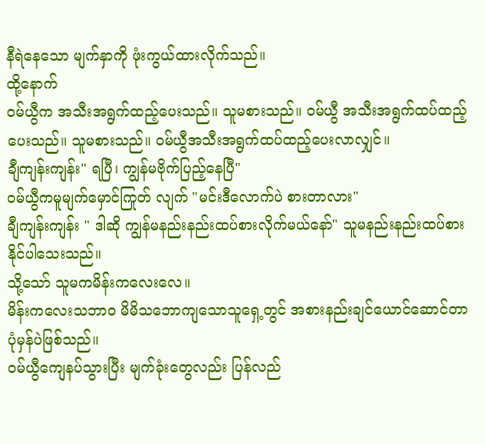နီရဲနေသော မျက်နှာကို ဖုံးကွယ်ထားလိုက်သည်။
ထို့နောက်
၀မ်ယွီက အသီးအရွက်ထည့်ပေးသည်။ သူမစားသည်။ ၀မ်ယွီ အသီးအရွက်ထပ်ထည့်ပေးသည်။ သူမစားသည်။ ၀မ်ယွီအသီးအရွက်ထပ်ထည့်ပေးလာလျှင်။
ချီကျန်းကျန်း" ရပြီ၊ ကျွန်မဗိုက်ပြည့်နေပြီ"
၀မ်ယွီကမူမျက်မှောင်ကြုတ် လျက် "မင်းဒီလောက်ပဲ စားတာလား"
ချီကျန်းကျန်း " ဒါဆို ကျွန်မနည်းနည်းထပ်စားလိုက်မယ်နော်" သူမနည်းနည်းထပ်စားနိုင်ပါသေးသည်။
သို့သော် သူမကမိန်းကလေးလေ။
မိန်းကလေးသဘာ၀ မိမိသဘောကျသောသူရှေ့တွင် အစားနည်းချင်ယောင်ဆောင်တာ ပုံမှန်ပဲဖြစ်သည်။
၀မ်ယွီကျေနပ်သွားပြီး မျက်ခုံးတွေလည်း ပြန်လည်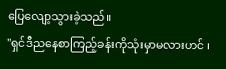ပြေလျော့သွားခဲ့သည်။
"ရှင်ဒီညနေစာကြည့်ခန်းကိုသုံးမှာမလားဟင် ၊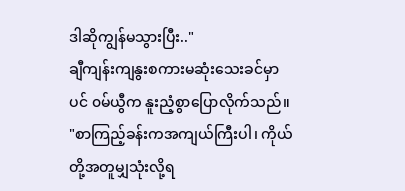ဒါဆိုကျွန်မသွားပြီး.."
ချီကျန်းကျနွးစကားမဆုံးသေးခင်မှာပင် ၀မ်ယွီက နူးညံ့စွာပြောလိုက်သည်။
"စာကြည့်ခန်းကအကျယ်ကြီးပါ၊ ကိုယ်တို့အတူမျှသုံးလို့ရ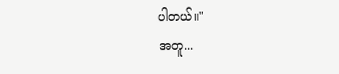ပါတယ်။"
အတူ...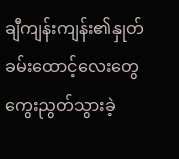ချီကျန်းကျန်း၏နှုတ်ခမ်းထောင့်လေးတွေ ကွေးညွတ်သွားခဲ့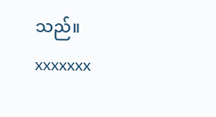သည်။
xxxxxxx